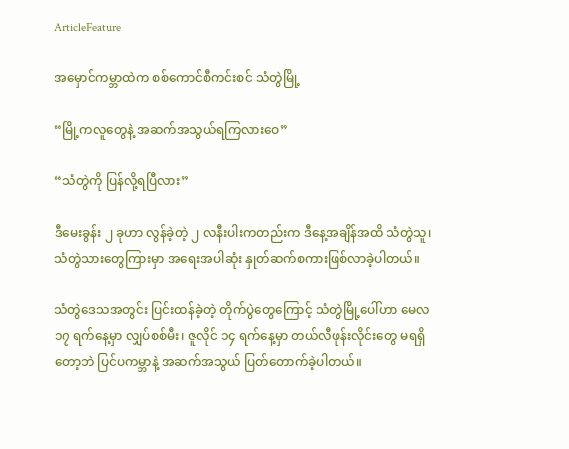ArticleFeature

အမှောင်ကမ္ဘာထဲက စစ်ကောင်စီကင်းစင် သံတွဲမြို့

“မြို့ကလူတွေနဲ့ အဆက်အသွယ်ရကြလားဝေ”

“သံတွဲကို ပြန်လို့ရပြီလား”

ဒီမေးခွန်း ၂ ခုဟာ လွန်ခဲ့တဲ့ ၂ လနီးပါးကတည်းက ဒီနေ့အချိန်အထိ သံတွဲသူ၊ သံတွဲသားတွေကြားမှာ အရေးအပါဆုံး နှုတ်ဆက်စကားဖြစ်လာခဲ့ပါတယ်။

သံတွဲဒေသအတွင်း ပြင်းထန်ခဲ့တဲ့ တိုက်ပွဲတွေကြောင့် သံတွဲမြို့ပေါ်ဟာ မေလ ၁၇ ရက်နေ့မှာ လျှပ်စစ်မီး၊ ဇူလိုင် ၁၄ ရက်နေ့မှာ တယ်လီဖုန်းလိုင်းတွေ မရရှိတော့ဘဲ ပြင်ပကမ္ဘာနဲ့ အဆက်အသွယ် ပြတ်တောက်ခဲ့ပါတယ်။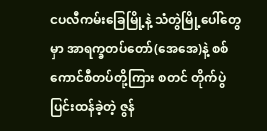ငပလီကမ်းခြေမြို့နဲ့ သံတွဲမြို့ပေါ်တွေမှာ အာရက္ခတပ်တော်(အေအေ)နဲ့ စစ်ကောင်စီတပ်တို့ကြား စတင် တိုက်ပွဲပြင်းထန်ခဲ့တဲ့ ဇွန်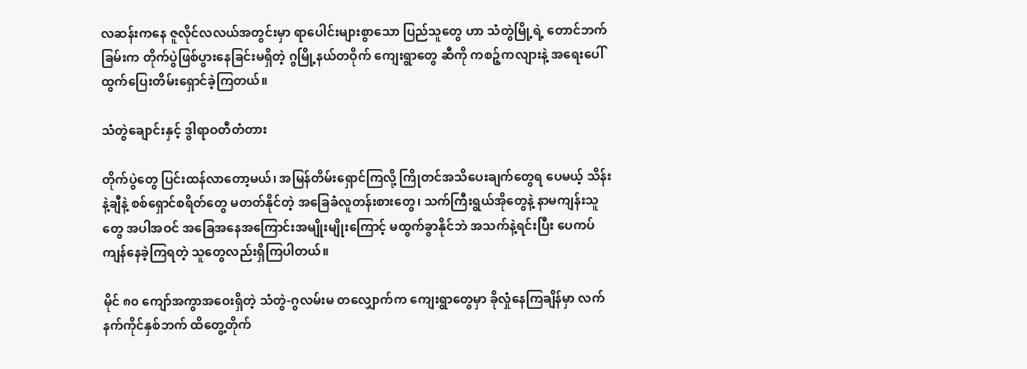လဆန်းကနေ ဇူလိုင်လလယ်အတွင်းမှာ ရာပေါင်းများစွာသော ပြည်သူတွေ ဟာ သံတွဲမြို့ရဲ့ တောင်ဘက်ခြမ်းက တိုက်ပွဲဖြစ်ပွားနေခြင်းမရှိတဲ့ ဂွမြို့နယ်တဝိုက် ကျေးရွာတွေ ဆီကို ကစဉ့်ကလျားနဲ့ အရေးပေါ် ထွက်ပြေးတိမ်းရှောင်ခဲ့ကြတယ်။

သံတွဲချောင်းနှင့် ဒွါရာဝတီတံတား

တိုက်ပွဲတွေ ပြင်းထန်လာတော့မယ်၊ အမြန်တိမ်းရှောင်ကြလို့ ကြိုတင်အသိပေးချက်တွေရ ပေမယ့် သိန်းနဲ့ချီနဲ့ စစ်ရှောင်စရိတ်တွေ မတတ်နိုင်တဲ့ အခြေခံလူတန်းစားတွေ၊ သက်ကြီးရွယ်အိုတွေနဲ့ နာမကျန်းသူတွေ အပါအဝင် အခြေအနေအကြောင်းအမျိုးမျိုးကြောင့် မထွက်ခွာနိုင်ဘဲ အသက်နဲ့ရင်းပြီး ပေကပ်ကျန်နေခဲ့ကြရတဲ့ သူတွေလည်းရှိကြပါတယ်။

မိုင် ၈၀ ကျော်အကွာအဝေးရှိတဲ့ သံတွဲ-ဂွလမ်းမ တလျှောက်က ကျေးရွာတွေမှာ ခိုလှုံနေကြချိန်မှာ လက်နက်ကိုင်နှစ်ဘက် ထိတွေ့တိုက်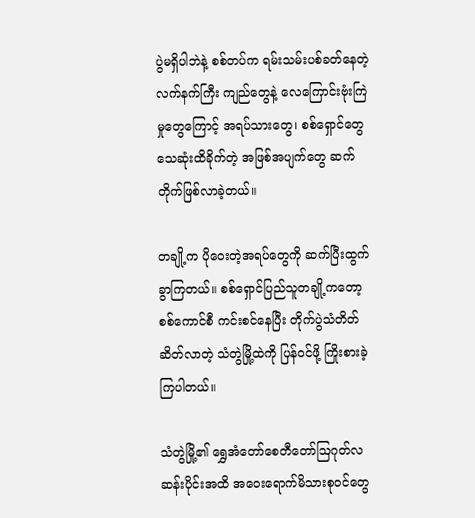ပွဲမရှိပါဘဲနဲ့ စစ်တပ်က ရမ်းသမ်းပစ်ခတ်နေတဲ့ လက်နက်ကြီး ကျည်တွေနဲ့ လေကြောင်းဗုံးကြဲမှုတွေကြောင့် အရပ်သားတွေ၊ စစ်ရှောင်တွေ သေဆုံးထိခိုက်တဲ့ အဖြစ်အပျက်တွေ ဆက် တိုက်ဖြစ်လာခဲ့တယ်။

တချို့က ပိုဝေးတဲ့အရပ်တွေကို ဆက်ပြီးထွက်ခွာကြတယ်။ စစ်ရှောင်ပြည်သူတချို့ကတော့ စစ်ကောင်စီ ကင်းစင်နေပြီး တိုက်ပွဲသံတိတ်ဆိတ်လာတဲ့ သံတွဲမြို့ထဲကို ပြန်ဝင်ဖို့ ကြိုးစားခဲ့ကြပါတယ်။

သံတွဲမြို့၏ ရွှေအံတော်စေတီတော်ဩဂုတ်လဆန်းပိုင်းအထိ အဝေးရောက်မိသားစုဝင်တွေ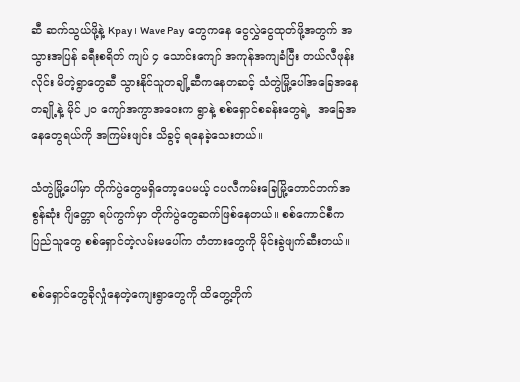ဆီ ဆက်သွယ်ဖို့နဲ့ Kpay ၊ Wave Pay  တွေကနေ ငွေလွှဲငွေထုတ်ဖို့အတွက် အသွားအပြန် ခရီးစရိတ် ကျပ် ၄ သောင်းကျော် အကုန်အကျခံပြီး တယ်လီဖုန်းလိုင်း မိတဲ့ရွာတွေဆီ သွားနိုင်သူတချို့ဆီကနေတဆင့် သံတွဲမြို့ပေါ်အခြေအနေတချို့နဲ့ မိုင် ၂၀ ကျော်အကွာအဝေးက ရွာနဲ့ စစ်ရှောင်စခန်းတွေရဲ့  အခြေအနေတွေရယ်ကို အကြမ်းဖျင်း သိခွင့် ရနေခဲ့သေးတယ်။

သံတွဲမြို့ပေါ်မှာ တိုက်ပွဲတွေမရှိတော့ပေမယ့် ငပလီကမ်းခြေမြို့တောင်ဘက်အစွန်ဆုံး ဂျိတ္တော ရပ်ကွက်မှာ တိုက်ပွဲတွေဆက်ဖြစ်နေတယ်။ စစ်ကောင်စီက ပြည်သူတွေ စစ်ရှောင်တဲ့လမ်းမပေါ်က တံတားတွေကို မိုင်းခွဲဖျက်ဆီးတယ်။

စစ်ရှောင်တွေခိုလှုံနေတဲ့ကျေးရွာတွေကို ထိတွေ့တိုက်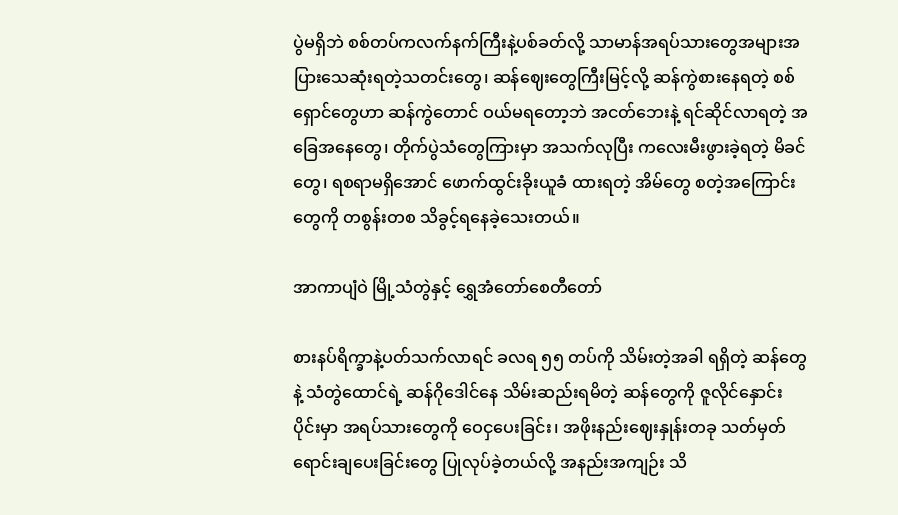ပွဲမရှိဘဲ စစ်တပ်ကလက်နက်ကြီးနဲ့ပစ်ခတ်လို့ သာမာန်အရပ်သားတွေအများအပြားသေဆုံးရတဲ့သတင်းတွေ၊ ဆန်ဈေးတွေကြီးမြင့်လို့ ဆန်ကွဲစားနေရတဲ့ စစ်ရှောင်တွေဟာ ဆန်ကွဲတောင် ဝယ်မရတော့ဘဲ အငတ်ဘေးနဲ့ ရင်ဆိုင်လာရတဲ့ အခြေအနေတွေ၊ တိုက်ပွဲသံတွေကြားမှာ အသက်လုပြီး ကလေးမီးဖွားခဲ့ရတဲ့ မိခင်တွေ၊ ရစရာမရှိအောင် ဖောက်ထွင်းခိုးယူခံ ထားရတဲ့ အိမ်တွေ စတဲ့အကြောင်းတွေကို တစွန်းတစ သိခွင့်ရနေခဲ့သေးတယ်။

အာကာပျံဝဲ မြို့သံတွဲနှင့် ရွှေအံတော်စေတီတော်

စားနပ်ရိက္ခာနဲ့ပတ်သက်လာရင် ခလရ ၅၅ တပ်ကို သိမ်းတဲ့အခါ ရရှိတဲ့ ဆန်တွေနဲ့ သံတွဲထောင်ရဲ့ ဆန်ဂိုဒေါင်နေ သိမ်းဆည်းရမိတဲ့ ဆန်တွေကို ဇူလိုင်နှောင်းပိုင်းမှာ အရပ်သားတွေကို ဝေငှပေးခြင်း၊ အဖိုးနည်းဈေးနှုန်းတခု သတ်မှတ်ရောင်းချပေးခြင်းတွေ ပြုလုပ်ခဲ့တယ်လို့ အနည်းအကျဉ်း သိ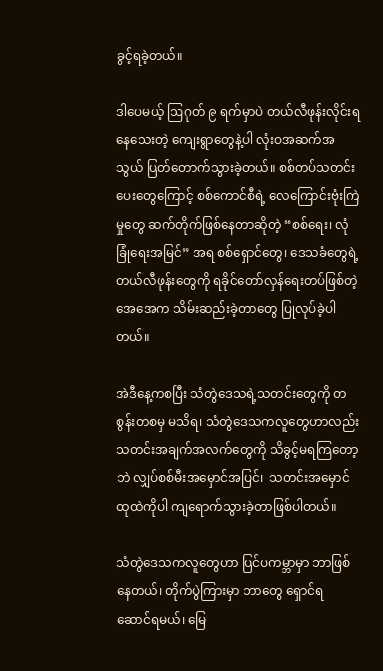ခွင့်ရခဲ့တယ်။

ဒါပေမယ့် ဩဂုတ် ၉ ရက်မှာပဲ တယ်လီဖုန်းလိုင်းရနေသေးတဲ့ ကျေးရွာတွေနဲ့ပါ လုံးဝအဆက်အသွယ် ပြတ်တောက်သွားခဲ့တယ်။ စစ်တပ်သတင်းပေးတွေကြောင့် စစ်ကောင်စီရဲ့ လေကြောင်းဗုံးကြဲမှုတွေ ဆက်တိုက်ဖြစ်နေတာဆိုတဲ့ “စစ်ရေး၊ လုံခြုံရေးအမြင်” အရ စစ်ရှောင်တွေ၊ ဒေသခံတွေရဲ့ တယ်လီဖုန်းတွေကို ရခိုင်တော်လှန်ရေးတပ်ဖြစ်တဲ့ အေအေက သိမ်းဆည်းခဲ့တာတွေ ပြုလုပ်ခဲ့ပါတယ်။

အဲဒီနေ့ကစပြီး သံတွဲဒေသရဲ့သတင်းတွေကို တစွန်းတစမှ မသိရ၊ သံတွဲဒေသကလူတွေဟာလည်း သတင်းအချက်အလက်တွေကို သိခွင့်မရကြတော့ဘဲ လျှပ်စစ်မီးအမှောင်အပြင်၊  သတင်းအမှောင် ထုထဲကိုပါ ကျရောက်သွားခဲ့တာဖြစ်ပါတယ်။

သံတွဲဒေသကလူတွေဟာ ပြင်ပကမ္ဘာမှာ ဘာဖြစ်နေတယ်၊ တိုက်ပွဲကြားမှာ ဘာတွေ ရှောင်ရ ဆောင်ရမယ်၊ မြေ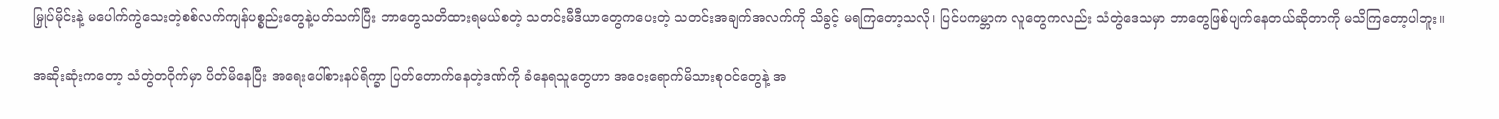မြှုပ်မိုင်းနဲ့ မပေါက်ကွဲသေးတဲ့စစ်လက်ကျန်ပစ္စည်းတွေနဲ့ပတ်သက်ပြီး ဘာတွေသတိထားရမယ်စတဲ့ သတင်းမီဒီယာတွေကပေးတဲ့ သတင်းအချက်အလက်ကို သိခွင့် မရကြတော့သလို၊ ပြင်ပကမ္ဘာက လူတွေကလည်း သံတွဲဒေသမှာ ဘာတွေဖြစ်ပျက်နေတယ်ဆိုတာကို မသိကြတော့ပါဘူး။

အဆိုးဆုံးကတော့ သံတွဲတဝိုက်မှာ ပိတ်မိနေပြီး အရေးပေါ်စားနပ်ရိက္ခာ ပြတ်တောက်နေတဲ့ဒဏ်ကို ခံနေရသူတွေဟာ အဝေးရောက်မိသားစုဝင်တွေနဲ့ အ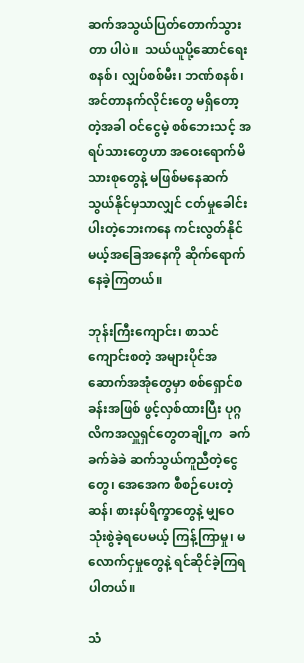ဆက်အသွယ်ပြတ်တောက်သွားတာ ပါပဲ။  သယ်ယူပို့ဆောင်ရေးစနစ်၊ လျှပ်စစ်မီး၊ ဘဏ်စနစ်၊ အင်တာနက်လိုင်းတွေ မရှိတော့တဲ့အခါ ဝင်ငွေမဲ့ စစ်ဘေးသင့် အရပ်သားတွေဟာ အဝေးရောက်မိသားစုတွေနဲ့ မဖြစ်မနေဆက်သွယ်နိုင်မှသာလျှင် ငတ်မှုခေါင်းပါးတဲ့ဘေးကနေ ကင်းလွတ်နိုင်မယ့်အခြေအနေကို ဆိုက်ရောက်နေခဲ့ကြတယ်။

ဘုန်းကြီးကျောင်း၊ စာသင်ကျောင်းစတဲ့ အများပိုင်အဆောက်အအုံတွေမှာ စစ်ရှောင်စခန်းအဖြစ် ဖွင့်လှစ်ထားပြီး ပုဂ္ဂလိကအလှူရှင်တွေတချို့က  ခက်ခက်ခဲခဲ ဆက်သွယ်ကူညီတဲ့ငွေတွေ၊ အေအေက စီစဉ်ပေးတဲ့ ဆန်၊ စားနပ်ရိက္ခာတွေနဲ့ မျှဝေသုံးစွဲခဲ့ရပေမယ့် ကြန့်ကြာမှု၊ မလောက်ငှမှုတွေနဲ့ ရင်ဆိုင်ခဲ့ကြရပါတယ်။

သံ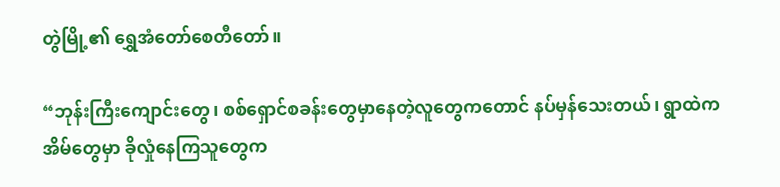တွဲမြို့၏ ရွှေအံတော်စေတီတော်။

“ဘုန်းကြီးကျောင်းတွေ၊ စစ်ရှောင်စခန်းတွေမှာနေတဲ့လူတွေကတောင် နပ်မှန်သေးတယ်၊ ရွာထဲက အိမ်တွေမှာ ခိုလှုံနေကြသူတွေက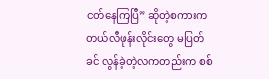ငတ်နေကြပြီ” ဆိုတဲ့စကားက တယ်လီဖုန်းလိုင်းတွေ မပြတ်ခင် လွန်ခဲ့တဲ့လကတည်းက စစ်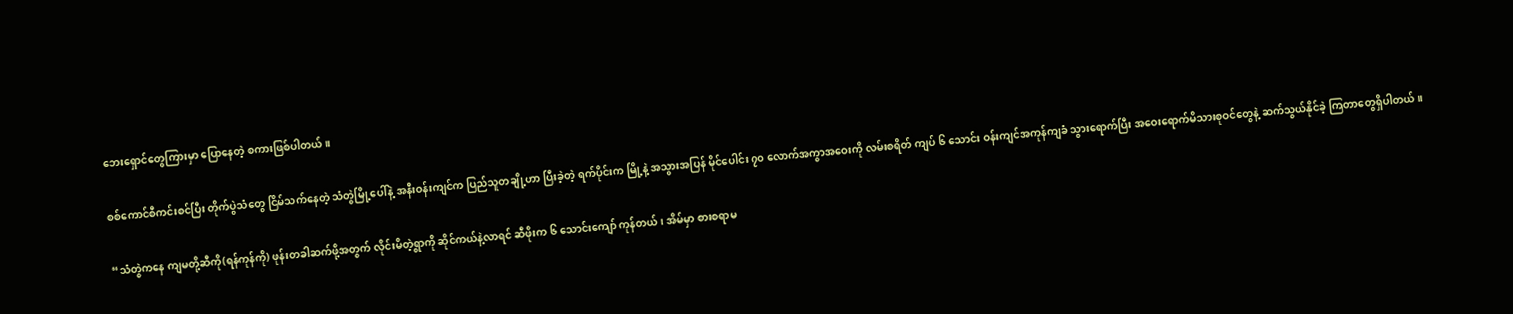ဘေးရှောင်တွေကြားမှာ ပြောနေတဲ့ စကားဖြစ်ပါတယ်။

စစ်ကောင်စီကင်းစင်ပြီး တိုက်ပွဲသံတွေ ငြိမ်သက်နေတဲ့ သံတွဲမြို့ပေါ်နဲ့ အနီးဝန်းကျင်က ပြည်သူတချို့ဟာ ပြီးခဲ့တဲ့ ရက်ပိုင်းက မြို့နဲ့ အသွားအပြန် မိုင်ပေါင်း ၇၀ လောက်အကွာအဝေးကို လမ်းစရိတ် ကျပ် ၆ သောင်း ဝန်းကျင်အကုန်ကျခံ သွားရောက်ပြီး အဝေးရောက်မိသားစုဝင်တွေနဲ့ ဆက်သွယ်နိုင်ခဲ့ ကြတာတွေရှိပါတယ်။

“သံတွဲကနေ ကျမတို့ဆီကို(ရန်ကုန်ကို) ဖုန်းတခါဆက်ဖို့အတွက် လိုင်းမိတဲ့ရွာကို ဆိုင်ကယ်နဲ့လာရင် ဆီဖိုးက ၆ သောင်းကျော် ကုန်တယ်၊ အိမ်မှာ စားစရာမ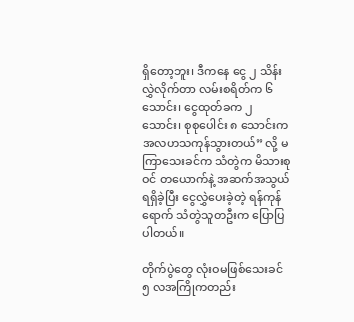ရှိတော့ဘူး၊ ဒီကနေ ငွေ ၂ သိန်းလွှဲလိုက်တာ လမ်းစရိတ်က ၆ သောင်း၊ ငွေထုတ်ခက ၂ သောင်း၊ စုစုပေါင်း ၈ သောင်းက အလဟသကုန်သွားတယ်” လို့ မကြာသေးခင်က သံတွဲက မိသားစုဝင် တယောက်နဲ့ အဆက်အသွယ်ရရှိခဲ့ပြီး ငွေလွှဲပေးခဲ့တဲ့ ရန်ကုန်ရောက် သံတွဲသူတဦးက ပြောပြပါတယ်။

တိုက်ပွဲတွေ လုံးဝမဖြစ်သေးခင် ၅ လအကြိုကတည်း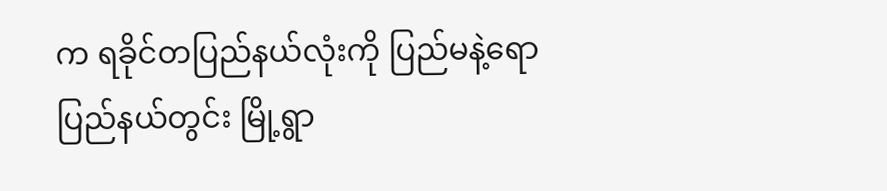က ရခိုင်တပြည်နယ်လုံးကို ပြည်မနဲ့ရော ပြည်နယ်တွင်း မြို့ရွာ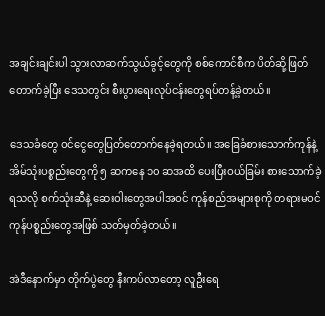အချင်းချင်းပါ သွားလာဆက်သွယ်ခွင့်တွေကို စစ်ကောင်စီက ပိတ်ဆို့ဖြတ်တောက်ခဲ့ပြီး ဒေသတွင်း စီးပွားရေးလုပ်ငန်းတွေရပ်တန့်ခဲ့တယ်။

ဒေသခံတွေ ဝင်ငွေတွေပြတ်တောက်နေခဲ့ရတယ်။ အခြေခံစားသောက်ကုန်နဲ့ အိမ်သုံးပစ္စည်းတွေကို ၅ ဆကနေ ၁၀ ဆအထိ ပေးပြီးဝယ်ခြမ်း စားသောက်ခဲ့ရသလို စက်သုံးဆီနဲ့ ဆေးဝါးတွေအပါအဝင် ကုန်စည်အများစုကို တရားမဝင်ကုန်ပစ္စည်းတွေအဖြစ် သတ်မှတ်ခဲ့တယ်။

အဲဒီနောက်မှာ တိုက်ပွဲတွေ နီးကပ်လာတော့ လူဦးရေ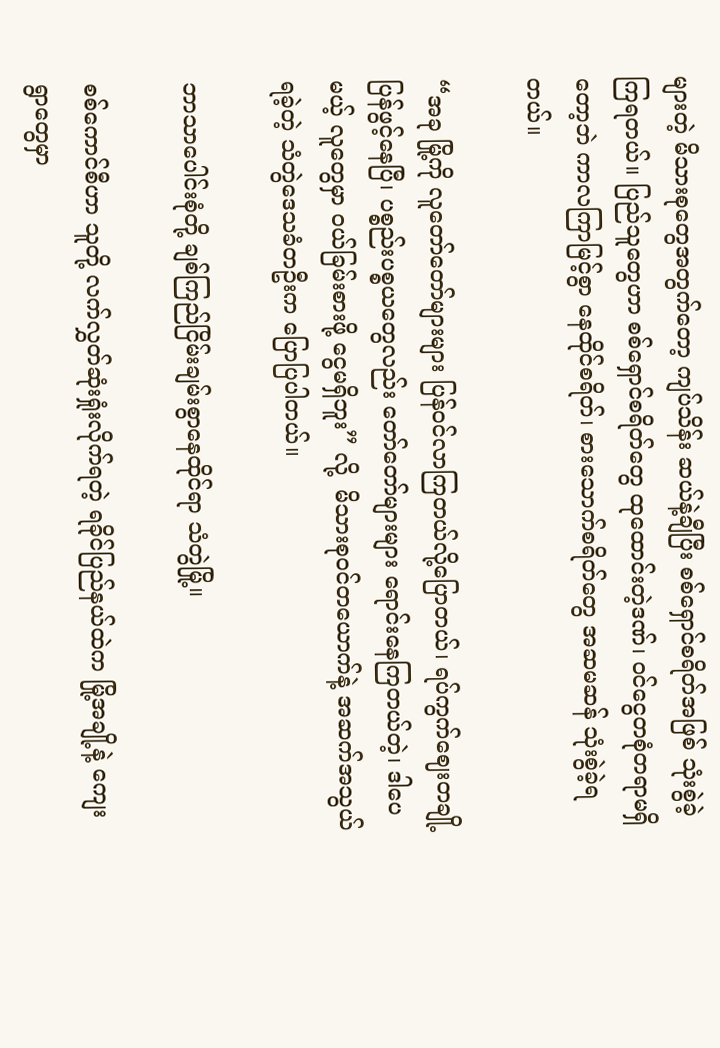များတဲ့ မိသားစုတွေအတွက်တော့ ကျပ်သိန်း ဆယ်နဲ့ချီပြီး စစ်ရှောင်စရိတ်အဖြစ် သုံးစွဲခဲ့ကြရတယ်။ ပြည်သူတွေဟာ စစ်ရှောင်စရိတ်တွေ ထုထောင်းတဲ့ဒဏ်၊ ဝင်ငွေတစုံတရာမရှိတော့ဘဲ ကာလကြာမြင့်စွာ နေထိုင်စရိတ်၊ စားသောက်စရိတ်တွေ အဆမဆန် သုံးစွဲခဲ့ရတယ်။

“အခု မြို့ကို လူတော်တော်များများ ပြန်ဝင်လာကြတယ်လို့ပြောတယ်၊ ရပ်ကွက်ဈေးတချို့ ပြန်ဖွင့်နေပြီ၊ ပစ္စည်းပစ္စယတွေလည်း တော်တော်များများ ရောင်းနေကြတယ်တဲ့၊ ဒါပေမယ့် လူတွေမှာ ဝယ်ခြမ်းစားဖို့ ငွေမရှိဘူး” လို့  မိသားစုဝင်တယောက်နဲ့ အဆက်အသွယ်ရခဲ့တဲ့ သံတွဲဒေသခံတဦးက ပြောပြပါတယ်။

ဘာသာပေါင်းစုံတို့ ချစ်ကြည်ငြိမ်းချမ်းစွာနေထိုင်ရာ သံတွဲမြို့။

စစ်ကောင်စီဟာ သူတို့ လက်လွှတ်ဆုံးရှုံးလိုက်ရတဲ့ ရခိုင်ပြည်နယ်ထဲက မြို့အချို့နဲ့ ကျေးရွာတွေမှာ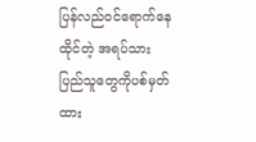ပြန်လည်ဝင်ရောက်နေထိုင်တဲ့ အရပ်သားပြည်သူတွေကိုပစ်မှတ်ထား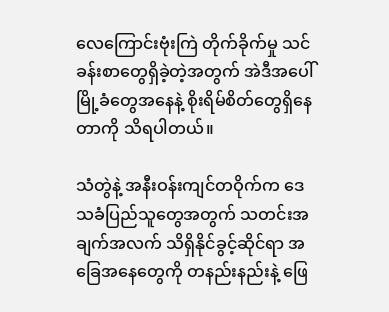လေကြောင်းဗုံးကြဲ တိုက်ခိုက်မှု သင်ခန်းစာတွေရှိခဲ့တဲ့အတွက် အဲဒီအပေါ် မြို့ခံတွေအနေနဲ့ စိုးရိမ်စိတ်တွေရှိနေတာကို သိရပါတယ်။

သံတွဲနဲ့ အနီးဝန်းကျင်တဝိုက်က ဒေသခံပြည်သူတွေအတွက် သတင်းအချက်အလက် သိရှိနိုင်ခွင့်ဆိုင်ရာ အခြေအနေတွေကို တနည်းနည်းနဲ့ ဖြေ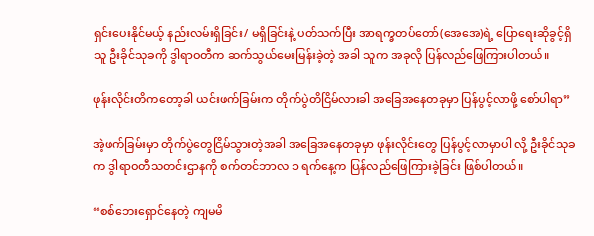ရှင်းပေးနိုင်မယ့် နည်းလမ်းရှိခြင်း/ မရှိခြင်းနဲ့ ပတ်သက်ပြီး အာရက္ခတပ်တော်(အေအေ)ရဲ့ ပြောရေးဆိုခွင့်ရှိသူ ဦးခိုင်သုခကို ဒွါရာဝတီက ဆက်သွယ်မေးမြန်းခဲ့တဲ့ အခါ သူက အခုလို ပြန်လည်ဖြေကြားပါတယ်။

ဖုန်းလိုင်းတိကတော့ခါ ယင်းဖက်ခြမ်းက တိုက်ပွဲတိငြိမ်လားခါ အခြေအနေတခုမှာ ပြန်ပွင့်လာဖို့ စော်ပါရာ”

အဲ့ဖက်ခြမ်းမှာ တိုက်ပွဲတွေငြိမ်သွားတဲ့အခါ အခြေအနေတခုမှာ ဖုန်းလိုင်းတွေ ပြန်ပွင့်လာမှာပါ လို့ ဦးခိုင်သုခက ဒွါရာဝတီသတင်းဌာနကို စက်တင်ဘာလ ၁ ရက်နေ့က ပြန်လည်ဖြေကြားခဲ့ခြင်း ဖြစ်ပါတယ်။

“စစ်ဘေးရှောင်နေတဲ့ ကျမမိ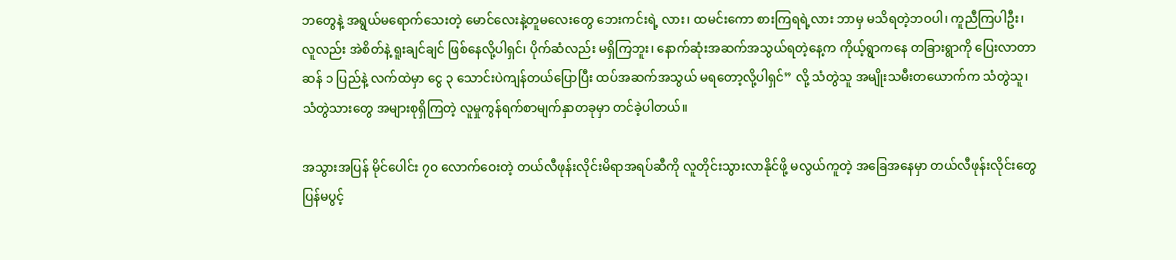ဘတွေနဲ့ အရွယ်မရောက်သေးတဲ့ မောင်လေးနဲ့တူမလေးတွေ ဘေးကင်းရဲ့ လား၊ ထမင်းကော စားကြရရဲ့လား ဘာမှ မသိရတဲ့ဘဝပါ၊ ကူညီကြပါဦး၊ လူလည်း အဲစိတ်နဲ့ ရူးချင်ချင် ဖြစ်နေလို့ပါရှင်၊ ပိုက်ဆံလည်း မရှိကြဘူး၊ နောက်ဆုံးအဆက်အသွယ်ရတဲ့နေ့က ကိုယ့်ရွာကနေ တခြားရွာကို ပြေးလာတာ ဆန် ၁ ပြည်နဲ့ လက်ထဲမှာ ငွေ ၃ သောင်းပဲကျန်တယ်ပြောပြီး ထပ်အဆက်အသွယ် မရတော့လို့ပါရှင်” လို့ သံတွဲသူ အမျိုးသမီးတယောက်က သံတွဲသူ၊ သံတွဲသားတွေ အများစုရှိကြတဲ့ လူမှုကွန်ရက်စာမျက်နှာတခုမှာ တင်ခဲ့ပါတယ်။

အသွားအပြန် မိုင်ပေါင်း ၇၀ လောက်ဝေးတဲ့ တယ်လီဖုန်းလိုင်းမိရာအရပ်ဆီကို လူတိုင်းသွားလာနိုင်ဖို့ မလွယ်ကူတဲ့ အခြေအနေမှာ တယ်လီဖုန်းလိုင်းတွေ ပြန်မပွင့်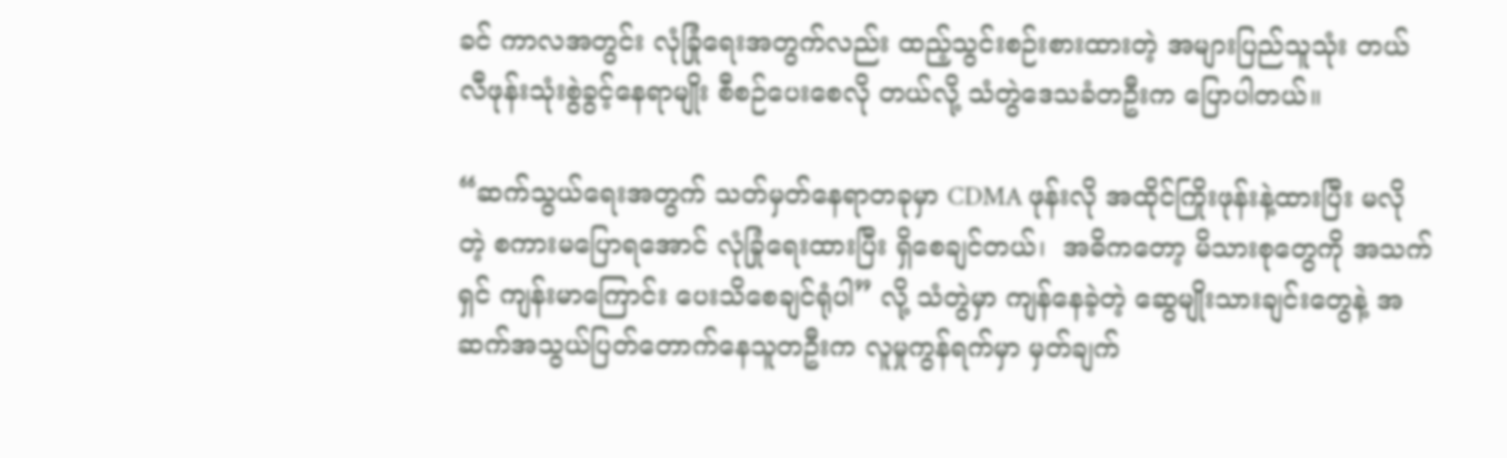ခင် ကာလအတွင်း လုံခြုံရေးအတွက်လည်း ထည့်သွင်းစဉ်းစားထားတဲ့ အများပြည်သူသုံး တယ်လီဖုန်းသုံးစွဲခွင့်နေရာမျိုး စီစဉ်ပေးစေလို တယ်လို့ သံတွဲဒေသခံတဦးက ပြောပါတယ်။

“ဆက်သွယ်ရေးအတွက် သတ်မှတ်နေရာတခုမှာ CDMA ဖုန်းလို အထိုင်ကြိုးဖုန်းနဲ့ထားပြီး မလိုတဲ့ စကားမပြောရအောင် လုံခြုံရေးထားပြီး ရှိစေချင်တယ်၊  အဓိကတော့ မိသားစုတွေကို အသက်ရှင် ကျန်းမာကြောင်း ပေးသိစေချင်ရုံပါ” လို့ သံတွဲမှာ ကျန်နေခဲ့တဲ့ ဆွေမျိုးသားချင်းတွေနဲ့ အဆက်အသွယ်ပြတ်တောက်နေသူတဦးက လူမှုကွန်ရက်မှာ မှတ်ချက်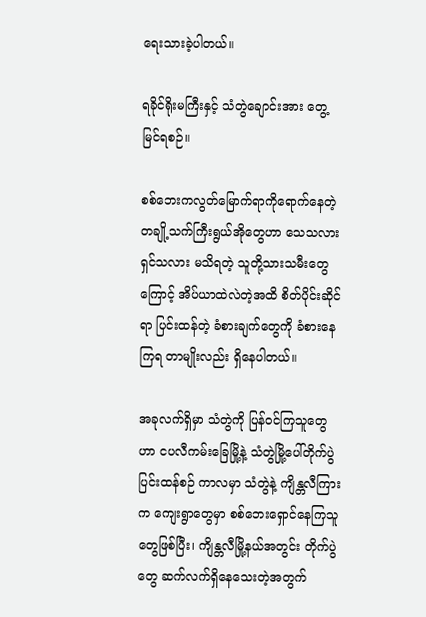ရေးသားခဲ့ပါတယ်။

ရခိုင်ရိုးမကြီးနှင့် သံတွဲချောင်းအား တွေ့မြင်ရစဉ်။

စစ်ဘေးကလွတ်မြောက်ရာကိုရောက်နေတဲ့ တချို့သက်ကြီးရွယ်အိုတွေဟာ သေသလားရှင်သလား မသိရတဲ့ သူတို့သားသမီးတွေကြောင့် အိပ်ယာထဲလဲတဲ့အထိ စိတ်ပိုင်းဆိုင်ရာ ပြင်းထန်တဲ့ ခံစားချက်တွေကို ခံစားနေကြရ တာမျိုးလည်း ရှိနေပါတယ်။

အခုလက်ရှိမှာ သံတွဲကို ပြန်ဝင်ကြသူတွေဟာ ငပလီကမ်းခြေမြို့နဲ့ သံတွဲမြို့ပေါ်တိုက်ပွဲပြင်းထန်စဉ် ကာလမှာ သံတွဲနဲ့ ကျိန္တလီကြားက ကျေးရွာတွေမှာ စစ်ဘေးရှောင်နေကြသူတွေဖြစ်ပြီး၊ ကျိန္တလီမြို့နယ်အတွင်း တိုက်ပွဲတွေ ဆက်လက်ရှိနေသေးတဲ့အတွက်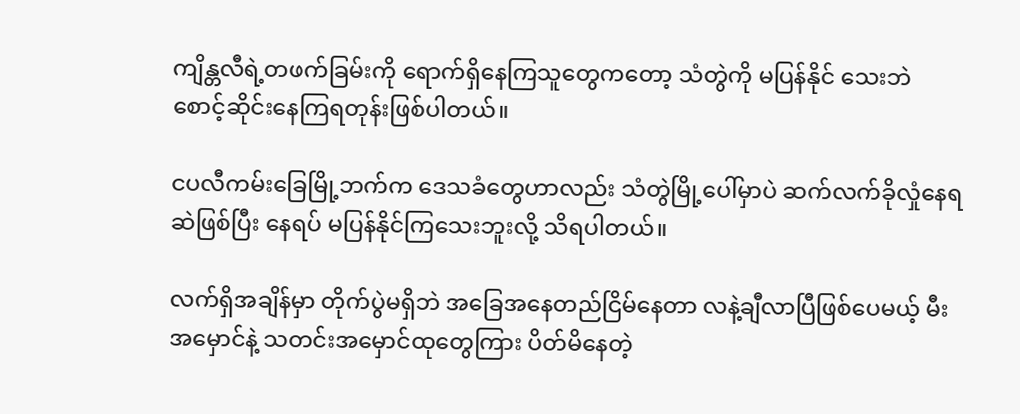ကျိန္တလီရဲ့တဖက်ခြမ်းကို ရောက်ရှိနေကြသူတွေကတော့ သံတွဲကို မပြန်နိုင် သေးဘဲ စောင့်ဆိုင်းနေကြရတုန်းဖြစ်ပါတယ်။

ငပလီကမ်းခြေမြို့ဘက်က ဒေသခံတွေဟာလည်း သံတွဲမြို့ပေါ်မှာပဲ ဆက်လက်ခိုလှုံနေရဆဲဖြစ်ပြီး နေရပ် မပြန်နိုင်ကြသေးဘူးလို့ သိရပါတယ်။

လက်ရှိအချိန်မှာ တိုက်ပွဲမရှိဘဲ အခြေအနေတည်ငြိမ်နေတာ လနဲ့ချီလာပြီဖြစ်ပေမယ့် မီးအမှောင်နဲ့ သတင်းအမှောင်ထုတွေကြား ပိတ်မိနေတဲ့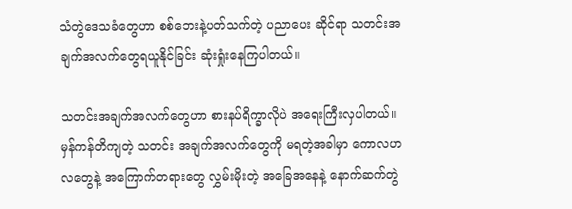သံတွဲဒေသခံတွေဟာ စစ်ဘေးနဲ့ပတ်သက်တဲ့ ပညာပေး ဆိုင်ရာ သတင်းအချက်အလက်တွေရယူနိုင်ခြင်း ဆုံးရှုံးနေကြပါတယ်။

သတင်းအချက်အလက်တွေဟာ စားနပ်ရိက္ခာလိုပဲ အရေးကြီးလှပါတယ်။ မှန်ကန်တိကျတဲ့ သတင်း အချက်အလက်တွေကို မရတဲ့အခါမှာ ကောလဟလတွေနဲ့ အကြောက်တရားတွေ လွှမ်းမိုးတဲ့ အခြေအနေနဲ့ နောက်ဆက်တွဲ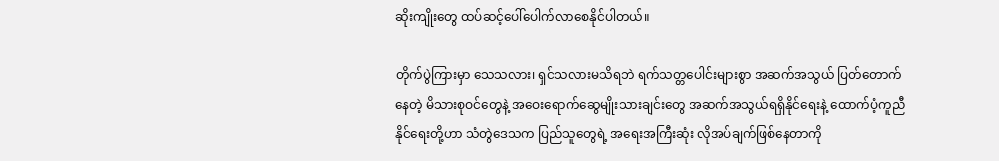ဆိုးကျိုးတွေ ထပ်ဆင့်ပေါ်ပေါက်လာစေနိုင်ပါတယ်။

တိုက်ပွဲကြားမှာ သေသလား၊ ရှင်သလားမသိရဘဲ ရက်သတ္တပေါင်းများစွာ အဆက်အသွယ် ပြတ်တောက်နေတဲ့ မိသားစုဝင်တွေနဲ့ အဝေးရောက်ဆွေမျိုးသားချင်းတွေ အဆက်အသွယ်ရရှိနိုင်ရေးနဲ့ ထောက်ပံ့ကူညီနိုင်ရေးတို့ဟာ သံတွဲဒေသက ပြည်သူတွေရဲ့ အရေးအကြီးဆုံး လိုအပ်ချက်ဖြစ်နေတာကို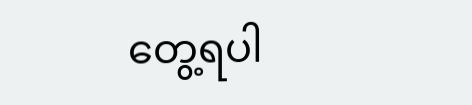တွေ့ရပါ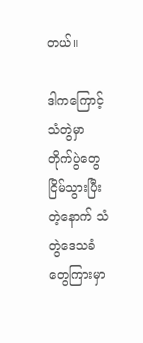တယ်။

ဒါကကြောင့် သံတွဲမှာ တိုက်ပွဲတွေ ငြိမ်သွားပြီးတဲ့နောက် သံတွဲဒေသခံတွေကြားမှာ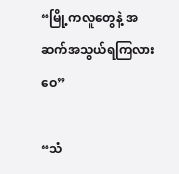“မြို့ကလူတွေနဲ့ အဆက်အသွယ်ရကြလားဝေ”

“သံ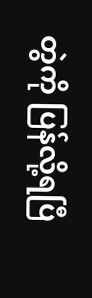တွဲကို ပြန်လို့ရပြီ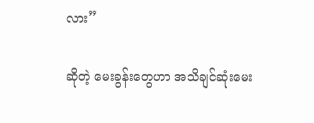လား”

ဆိုတဲ့ မေးခွန်းတွေဟာ အသိချင်ဆုံးမေး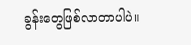ခွန်းတွေဖြစ်လာတာပါပဲ။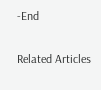-End

Related Articles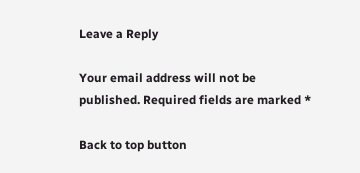Leave a Reply

Your email address will not be published. Required fields are marked *

Back to top button